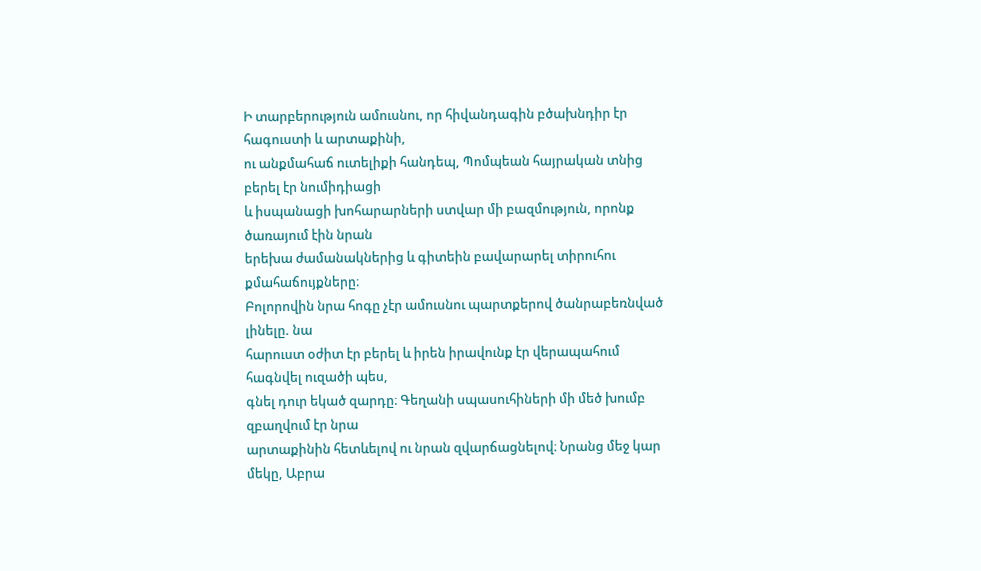Ի տարբերություն ամուսնու, որ հիվանդագին բծախնդիր էր հագուստի և արտաքինի,
ու անքմահաճ ուտելիքի հանդեպ, Պոմպեան հայրական տնից բերել էր նումիդիացի
և իսպանացի խոհարարների ստվար մի բազմություն, որոնք ծառայում էին նրան
երեխա ժամանակներից և գիտեին բավարարել տիրուհու քմահաճույքները։
Բոլորովին նրա հոգը չէր ամուսնու պարտքերով ծանրաբեռնված լինելը. նա
հարուստ օժիտ էր բերել և իրեն իրավունք էր վերապահում հագնվել ուզածի պես,
գնել դուր եկած զարդը։ Գեղանի սպասուհիների մի մեծ խումբ զբաղվում էր նրա
արտաքինին հետևելով ու նրան զվարճացնելով։ Նրանց մեջ կար մեկը, Աբրա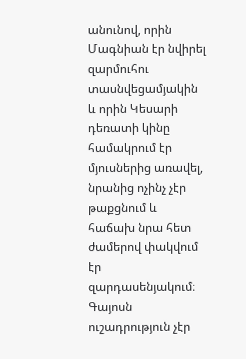անունով, որին Մագնիան էր նվիրել զարմուհու տասնվեցամյակին և որին Կեսարի
դեռատի կինը համակրում էր մյուսներից առավել, նրանից ոչինչ չէր թաքցնում և
հաճախ նրա հետ ժամերով փակվում էր զարդասենյակում։
Գայոսն ուշադրություն չէր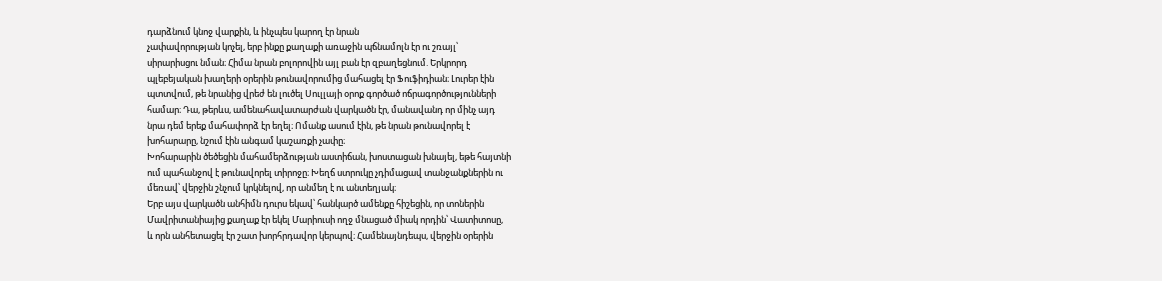դարձնում կնոջ վարքին, և ինչպես կարող էր նրան
չափավորության կոչել, երբ ինքը քաղաքի առաջին պճնամոլն էր ու շռայլ՝
սիրարիսցու նման։ Հիմա նրան բոլորովին այլ բան էր զբաղեցնում. Երկրորդ
պլեբեյական խաղերի օրերին թունավորումից մահացել էր Ֆուֆիդիան։ Լուրեր էին
պտտվում, թե նրանից վրեժ են լուծել Սուլլայի օրոք գործած ոճրագործությունների
համար։ Դա, թերևս, ամենահավատարժան վարկածն էր, մանավանդ որ մինչ այդ
նրա դեմ երեք մահափորձ էր եղել։ Ոմանք ասում էին, թե նրան թունավորել է
խոհարարը, նշում էին անգամ կաշառքի չափը։
Խոհարարին ծեծեցին մահամերձության աստիճան, խոստացան խնայել, եթե հայտնի
ում պահանջով է թունավորել տիրոջը։ Խեղճ ստրուկը չդիմացավ տանջանքներին ու
մեռավ՝ վերջին շնչում կրկնելով, որ անմեղ է ու անտեղյակ։
Երբ այս վարկածն անհիմն դուրս եկավ՝ հանկարծ ամենքը հիշեցին, որ տոներին
Մավրիտանիայից քաղաք էր եկել Մարիուսի ողջ մնացած միակ որդին՝ Վատիտոսը,
և որն անհետացել էր շատ խորհրդավոր կերպով։ Համենայնդեպս, վերջին օրերին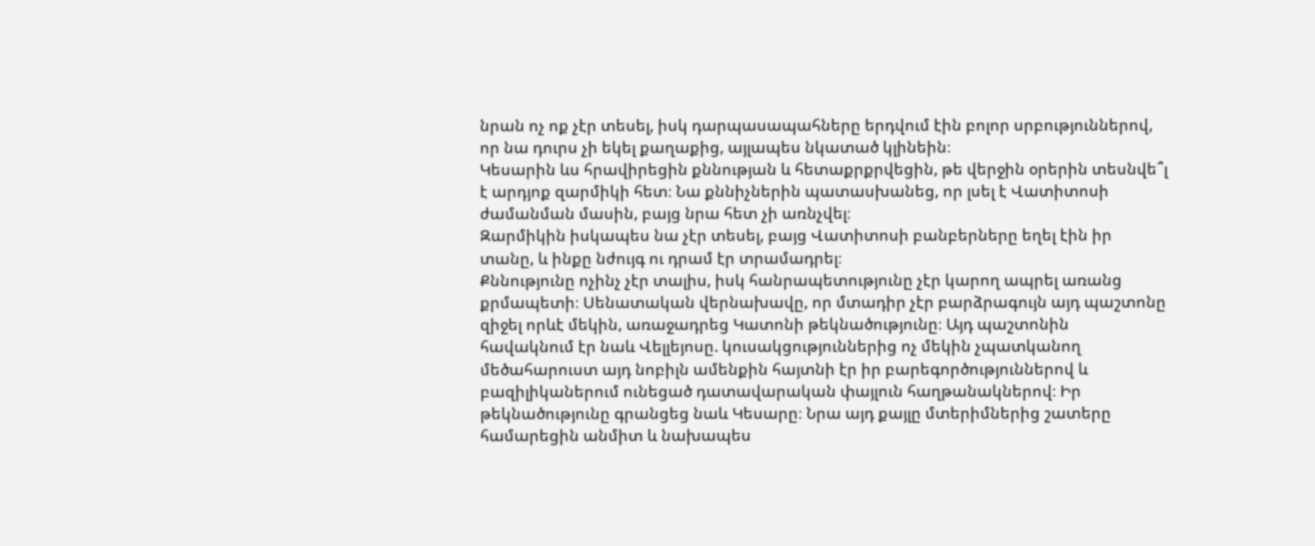նրան ոչ ոք չէր տեսել, իսկ դարպասապահները երդվում էին բոլոր սրբություններով,
որ նա դուրս չի եկել քաղաքից, այլապես նկատած կլինեին։
Կեսարին ևս հրավիրեցին քննության և հետաքրքրվեցին, թե վերջին օրերին տեսնվե՞լ
է արդյոք զարմիկի հետ։ Նա քննիչներին պատասխանեց, որ լսել է Վատիտոսի
ժամանման մասին, բայց նրա հետ չի առնչվել։
Զարմիկին իսկապես նա չէր տեսել, բայց Վատիտոսի բանբերները եղել էին իր
տանը, և ինքը նժույգ ու դրամ էր տրամադրել։
Քննությունը ոչինչ չէր տալիս, իսկ հանրապետությունը չէր կարող ապրել առանց
քրմապետի։ Սենատական վերնախավը, որ մտադիր չէր բարձրագույն այդ պաշտոնը
զիջել որևէ մեկին, առաջադրեց Կատոնի թեկնածությունը։ Այդ պաշտոնին
հավակնում էր նաև Վելլեյոսը. կուսակցություններից ոչ մեկին չպատկանող
մեծահարուստ այդ նոբիլն ամենքին հայտնի էր իր բարեգործություններով և
բազիլիկաներում ունեցած դատավարական փայլուն հաղթանակներով։ Իր
թեկնածությունը գրանցեց նաև Կեսարը։ Նրա այդ քայլը մտերիմներից շատերը
համարեցին անմիտ և նախապես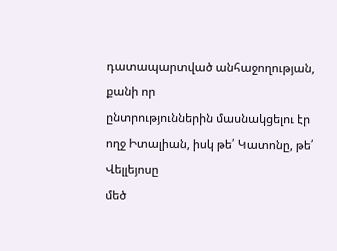դատապարտված անհաջողության, քանի որ
ընտրություններին մասնակցելու էր ողջ Իտալիան, իսկ թե՛ Կատոնը, թե՛ Վելլեյոսը
մեծ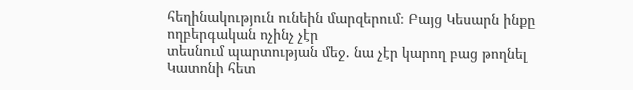հեղինակություն ունեին մարզերում։ Բայց Կեսարն ինքը ողբերգական ոչինչ չէր
տեսնում պարտության մեջ. նա չէր կարող բաց թողնել Կատոնի հետ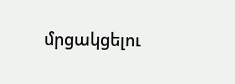մրցակցելու